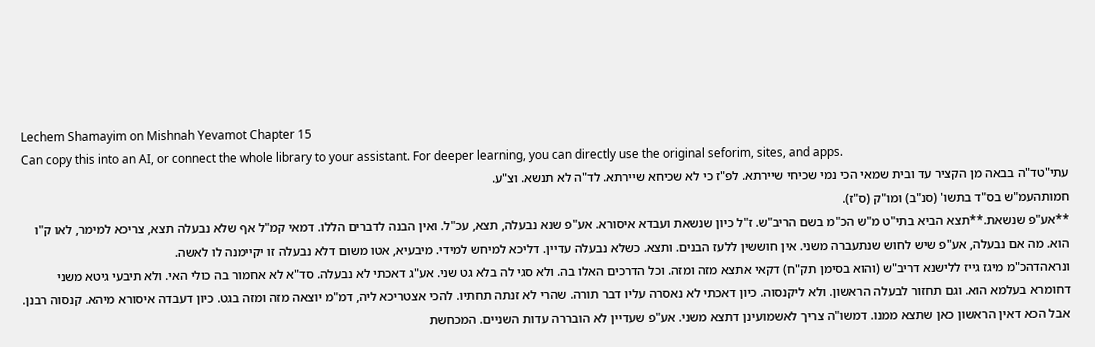Lechem Shamayim on Mishnah Yevamot Chapter 15
Can copy this into an AI, or connect the whole library to your assistant. For deeper learning, you can directly use the original seforim, sites, and apps.
עתי"טד"ה בבאה מן הקציר עד ובית שמאי הכי נמי שכיחי שיירתא. לפ"ז כי לא שכיחא שיירתא. לד"ה לא תנשא. וצ"ע.
חמותהעמ"ש בס"ד בתשו' (סנ"ב) ומו"ק (ס"ז).
**אע"פ שנשאת.**תצא הביא בתי"ט מ"ש הכ"מ בשם הריב"ש. ז"ל כיון שנשאת ועבדא איסורא. אע"פ שנא נבעלה, תצא, עכ"ל. ואין הבנה לדברים הללו. דמאי קמ"ל אף שלא נבעלה תצא, צריכא למימר, לאו ק"ו הוא. מה אם נבעלה, אע"פ שיש לחוש שנתעברה משני. אין חוששין ללעז הבנים. ותצא. כשלא נבעלה עדיין. דליכא למיחש למידי. מיבעיא, אטו משום דלא נבעלה זו יקיימנה לו לאשה.
ונראהדהכ"מ מיגז גייז ללישנא דריב"ש (והוא בסימן תק"ח) דקאי אתצא מזה ומזה. וכל הדרכים האלו בה. ולא סגי לה בלא גט שני. אע"ג דאכתי לא נבעלה. סד"א לא אחמור בה כולי האי. ולא תיבעי גיטא משני דחומרא בעלמא הוא. וגם תחזור לבעלה הראשון. ולא ליקנסוה. כיון דאכתי לא נאסרה עליו דבר תורה. שהרי לא זנתה תחתיו. להכי אצטריכא ליה, דמ"מ יוצאה מזה ומזה בגט. כיון דעבדה איסורא מיהא. קנסוה רבנן. אבל הכא דאין הראשון כאן שתצא ממנו. דמשו"ה צריך לאשמועינן דתצא משני. אע"פ שעדיין לא הובררה עדות השניים. המכחשת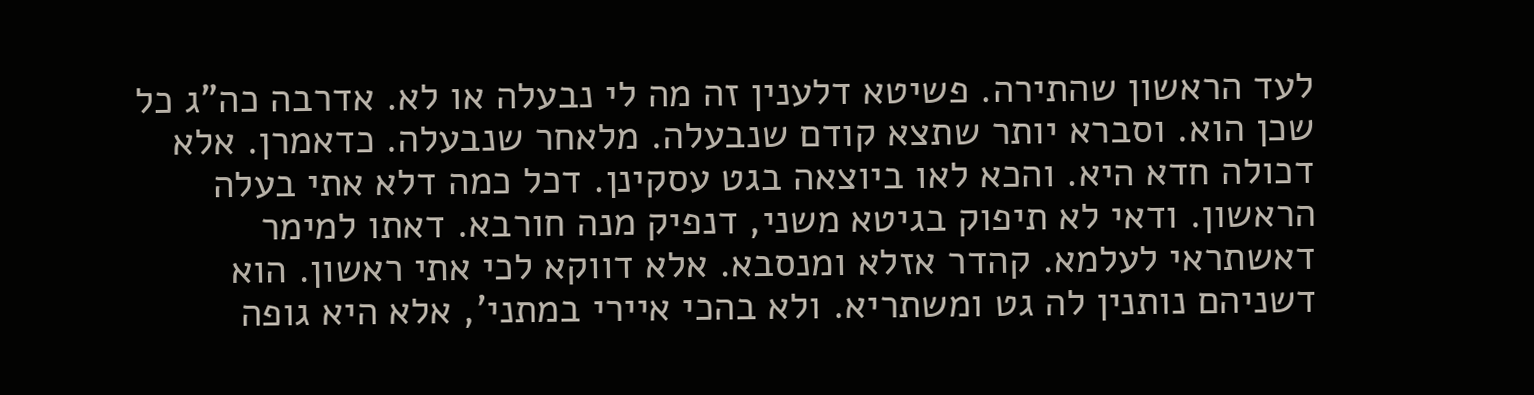לעד הראשון שהתירה. פשיטא דלענין זה מה לי נבעלה או לא. אדרבה כה"ג כל שכן הוא. וסברא יותר שתצא קודם שנבעלה. מלאחר שנבעלה. כדאמרן. אלא דכולה חדא היא. והכא לאו ביוצאה בגט עסקינן. דכל כמה דלא אתי בעלה הראשון. ודאי לא תיפוק בגיטא משני, דנפיק מנה חורבא. דאתו למימר דאשתראי לעלמא. קהדר אזלא ומנסבא. אלא דווקא לכי אתי ראשון. הוא דשניהם נותנין לה גט ומשתריא. ולא בהכי איירי במתני', אלא היא גופה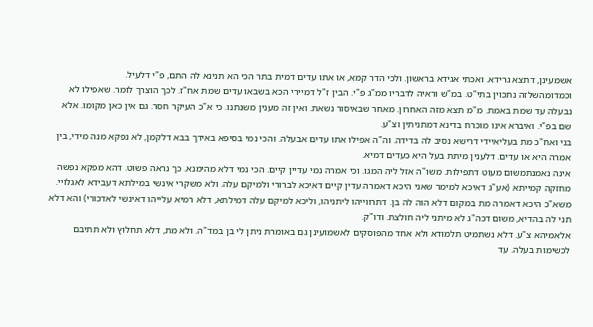אשמעינן, דתצא גרידא. ואכתי אגידא בראשון. ולכי הדר קמא, או אתו עדים דמית בתר הכי הא תנינא לה התם, פ"י דלעיל.
וכמדומהשלזה נתכוין בתי"ט. במ"ש וראיה לדבריו ממ"ג פ"י. הבין ז"ל דמיירי הכא בשבאו עדים שמת אח"ז. לכך הוצרך לומר. שאפילו לא נבעלה עד שמת באמת. מ"מ תצא מזה האחרון. מאחר שבאיסור נשאת. ואין זה מענין משנתנו. כי א"כ העיקר חסר. גם אין כאן מקומו. אלא שם בפ"י. ואיברא אינו מוכרח בדינא דמתניתין וצ"ע.
בני ואח"כ מת בעליאיידי דרישא נסיב לה בדידה. וה"ה אפילו אתו עדים אבעלה. והכי נמי בסיפא באידך בבא דלקמן, לא נפקא מנה מידי, בין אמרה היא או עדים. דלענין מיתת בעל היא כעדים דמיא.
אינה נאמנתמשום מעוט דתפילות. משו"ה אזל ליה המגו. וכי אמרה נמי עדיין קיים. הכי נמי דלא מהימנא. כך נראה פשוט. דהא מפקא נפשה מחזקה קמייתא (אע"ג דאיכא למימר שאני היכא דאמרה עדין קיים דאיכא לברורי ולמיקם עלה. ולא משקרי אינשי במילתא דעבידא לאגלויי. משא"כ היכא דאמרה מת במקום דלא הוה לה בן. דתרווייהו ליתניהו, וליכא למיקם עלה דמילתא, דלא רמיא עלייהו דאינשי לאדכורי) והא דלא תני לה בהדיא, משום דכה"ג לא מיתני ליה חולצת. ודו"ק.
אלאמיהא צ"ע. דלא נשתמיט תלמודא ולא אחד מהפוסקים לאשמועינן גם באומרת ניתן לי בן במד"ה. ולא מת, דלא תחלוץ ולא תתיבם לכשימות בעלה. עד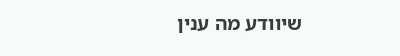שיוודע מה ענין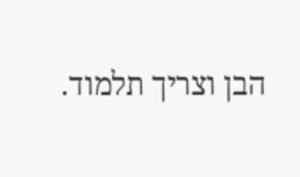הבן וצריך תלמוד.